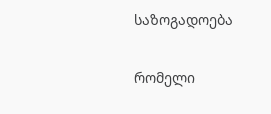საზოგადოება

რომელი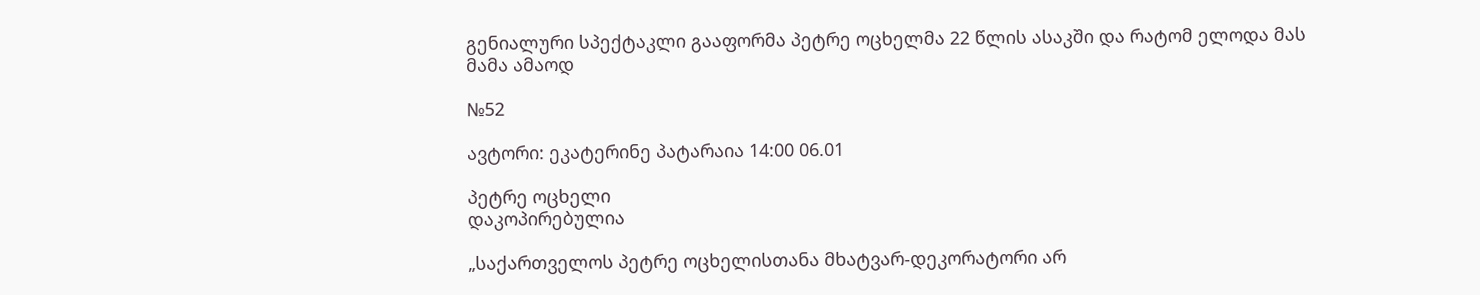გენიალური სპექტაკლი გააფორმა პეტრე ოცხელმა 22 წლის ასაკში და რატომ ელოდა მას მამა ამაოდ

№52

ავტორი: ეკატერინე პატარაია 14:00 06.01

პეტრე ოცხელი
დაკოპირებულია

„საქართველოს პეტრე ოცხელისთანა მხატვარ-დეკორატორი არ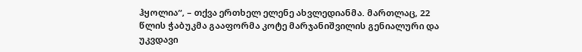ჰყოლია“, – თქვა ერთხელ ელენე ახვლედიანმა. მართლაც, 22 წლის ჭაბუკმა გააფორმა კოტე მარჯანიშვილის გენიალური და უკვდავი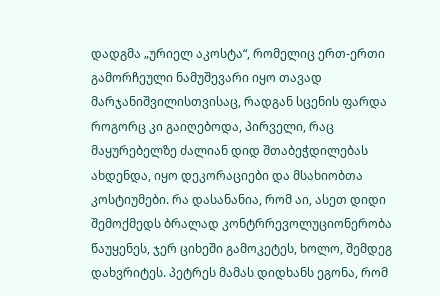დადგმა „ურიელ აკოსტა“, რომელიც ერთ-ერთი გამორჩეული ნამუშევარი იყო თავად მარჯანიშვილისთვისაც, რადგან სცენის ფარდა როგორც კი გაიღებოდა, პირველი, რაც მაყურებელზე ძალიან დიდ შთაბეჭდილებას ახდენდა, იყო დეკორაციები და მსახიობთა კოსტიუმები. რა დასანანია, რომ აი, ასეთ დიდი შემოქმედს ბრალად კონტრრევოლუციონერობა წაუყენეს, ჯერ ციხეში გამოკეტეს, ხოლო, შემდეგ დახვრიტეს. პეტრეს მამას დიდხანს ეგონა, რომ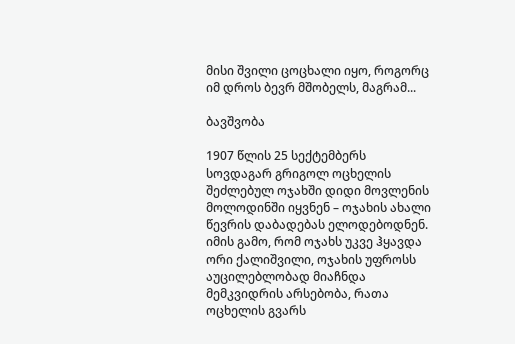მისი შვილი ცოცხალი იყო, როგორც იმ დროს ბევრ მშობელს, მაგრამ...

ბავშვობა

1907 წლის 25 სექტემბერს სოვდაგარ გრიგოლ ოცხელის შეძლებულ ოჯახში დიდი მოვლენის მოლოდინში იყვნენ – ოჯახის ახალი წევრის დაბადებას ელოდებოდნენ. იმის გამო, რომ ოჯახს უკვე ჰყავდა ორი ქალიშვილი, ოჯახის უფროსს აუცილებლობად მიაჩნდა მემკვიდრის არსებობა, რათა ოცხელის გვარს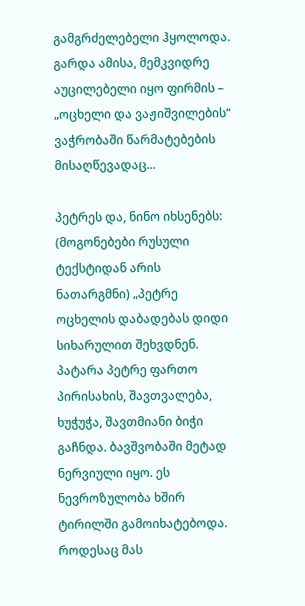გამგრძელებელი ჰყოლოდა. გარდა ამისა, მემკვიდრე აუცილებელი იყო ფირმის – „ოცხელი და ვაჟიშვილების“ ვაჭრობაში წარმატებების მისაღწევადაც...

პეტრეს და, ნინო იხსენებს: (მოგონებები რუსული ტექსტიდან არის ნათარგმნი) „პეტრე ოცხელის დაბადებას დიდი სიხარულით შეხვდნენ. პატარა პეტრე ფართო პირისახის, შავთვალება, ხუჭუჭა, შავთმიანი ბიჭი გაჩნდა. ბავშვობაში მეტად ნერვიული იყო. ეს ნევროზულობა ხშირ ტირილში გამოიხატებოდა. როდესაც მას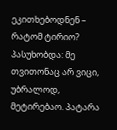ეკითხებოდნენ – რატომ ტირიო? პასუხობდა: მე თვითონაც არ ვიცი, უბრალოდ, მეტირებაო. პატარა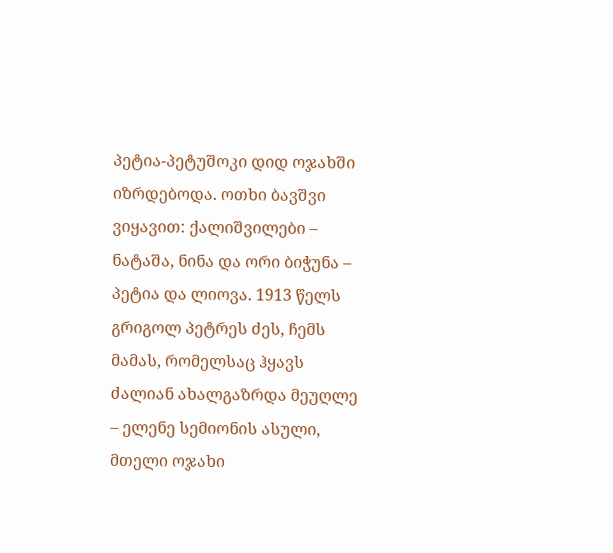პეტია-პეტუშოკი დიდ ოჯახში იზრდებოდა. ოთხი ბავშვი ვიყავით: ქალიშვილები – ნატაშა, ნინა და ორი ბიჭუნა – პეტია და ლიოვა. 1913 წელს გრიგოლ პეტრეს ძეს, ჩემს მამას, რომელსაც ჰყავს ძალიან ახალგაზრდა მეუღლე – ელენე სემიონის ასული, მთელი ოჯახი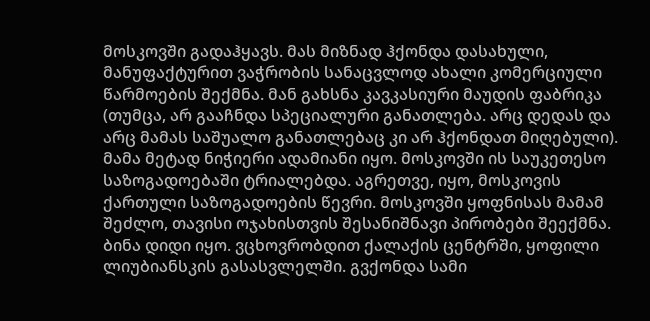მოსკოვში გადაჰყავს. მას მიზნად ჰქონდა დასახული, მანუფაქტურით ვაჭრობის სანაცვლოდ ახალი კომერციული წარმოების შექმნა. მან გახსნა კავკასიური მაუდის ფაბრიკა (თუმცა, არ გააჩნდა სპეციალური განათლება. არც დედას და არც მამას საშუალო განათლებაც კი არ ჰქონდათ მიღებული). მამა მეტად ნიჭიერი ადამიანი იყო. მოსკოვში ის საუკეთესო საზოგადოებაში ტრიალებდა. აგრეთვე, იყო, მოსკოვის ქართული საზოგადოების წევრი. მოსკოვში ყოფნისას მამამ შეძლო, თავისი ოჯახისთვის შესანიშნავი პირობები შეექმნა. ბინა დიდი იყო. ვცხოვრობდით ქალაქის ცენტრში, ყოფილი ლიუბიანსკის გასასვლელში. გვქონდა სამი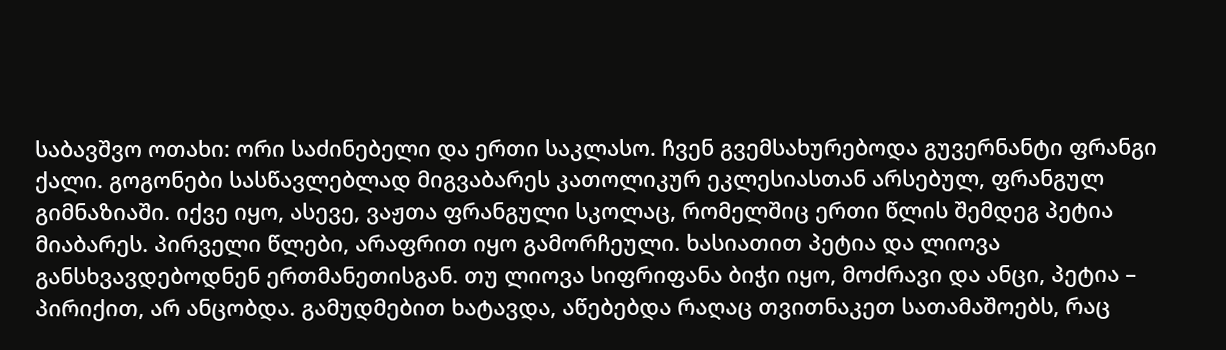საბავშვო ოთახი: ორი საძინებელი და ერთი საკლასო. ჩვენ გვემსახურებოდა გუვერნანტი ფრანგი ქალი. გოგონები სასწავლებლად მიგვაბარეს კათოლიკურ ეკლესიასთან არსებულ, ფრანგულ გიმნაზიაში. იქვე იყო, ასევე, ვაჟთა ფრანგული სკოლაც, რომელშიც ერთი წლის შემდეგ პეტია მიაბარეს. პირველი წლები, არაფრით იყო გამორჩეული. ხასიათით პეტია და ლიოვა განსხვავდებოდნენ ერთმანეთისგან. თუ ლიოვა სიფრიფანა ბიჭი იყო, მოძრავი და ანცი, პეტია – პირიქით, არ ანცობდა. გამუდმებით ხატავდა, აწებებდა რაღაც თვითნაკეთ სათამაშოებს, რაც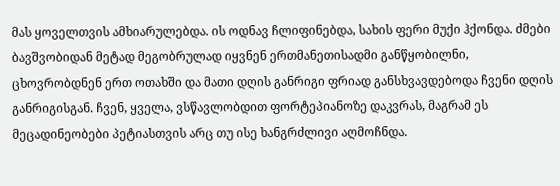მას ყოველთვის ამხიარულებდა. ის ოდნავ ჩლიფინებდა, სახის ფერი მუქი ჰქონდა. ძმები ბავშვობიდან მეტად მეგობრულად იყვნენ ერთმანეთისადმი განწყობილნი, ცხოვრობდნენ ერთ ოთახში და მათი დღის განრიგი ფრიად განსხვავდებოდა ჩვენი დღის განრიგისგან. ჩვენ, ყველა, ვსწავლობდით ფორტეპიანოზე დაკვრას, მაგრამ ეს მეცადინეობები პეტიასთვის არც თუ ისე ხანგრძლივი აღმოჩნდა.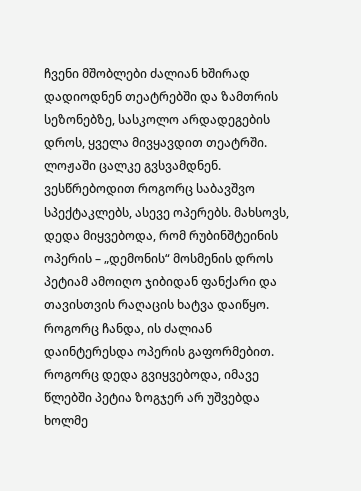ჩვენი მშობლები ძალიან ხშირად დადიოდნენ თეატრებში და ზამთრის სეზონებზე, სასკოლო არდადეგების დროს, ყველა მივყავდით თეატრში. ლოჟაში ცალკე გვსვამდნენ. ვესწრებოდით როგორც საბავშვო სპექტაკლებს, ასევე ოპერებს. მახსოვს, დედა მიყვებოდა, რომ რუბინშტეინის ოპერის – „დემონის“ მოსმენის დროს პეტიამ ამოიღო ჯიბიდან ფანქარი და თავისთვის რაღაცის ხატვა დაიწყო. როგორც ჩანდა, ის ძალიან დაინტერესდა ოპერის გაფორმებით. როგორც დედა გვიყვებოდა, იმავე წლებში პეტია ზოგჯერ არ უშვებდა ხოლმე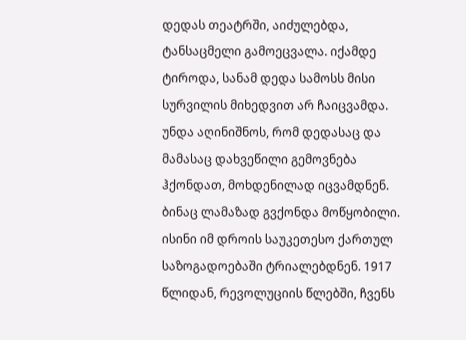დედას თეატრში, აიძულებდა, ტანსაცმელი გამოეცვალა. იქამდე ტიროდა, სანამ დედა სამოსს მისი სურვილის მიხედვით არ ჩაიცვამდა. უნდა აღინიშნოს, რომ დედასაც და მამასაც დახვეწილი გემოვნება ჰქონდათ, მოხდენილად იცვამდნენ. ბინაც ლამაზად გვქონდა მოწყობილი. ისინი იმ დროის საუკეთესო ქართულ საზოგადოებაში ტრიალებდნენ. 1917 წლიდან, რევოლუციის წლებში, ჩვენს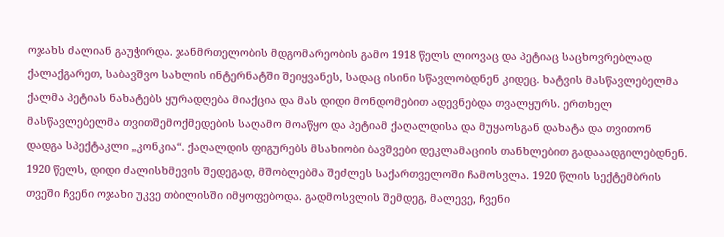ოჯახს ძალიან გაუჭირდა. ჯანმრთელობის მდგომარეობის გამო 1918 წელს ლიოვაც და პეტიაც საცხოვრებლად ქალაქგარეთ, საბავშვო სახლის ინტერნატში შეიყვანეს, სადაც ისინი სწავლობდნენ კიდეც. ხატვის მასწავლებელმა ქალმა პეტიას ნახატებს ყურადღება მიაქცია და მას დიდი მონდომებით ადევნებდა თვალყურს. ერთხელ მასწავლებელმა თვითშემოქმედების საღამო მოაწყო და პეტიამ ქაღალდისა და მუყაოსგან დახატა და თვითონ დადგა სპექტაკლი „კონკია“. ქაღალდის ფიგურებს მსახიობი ბავშვები დეკლამაციის თანხლებით გადააადგილებდნენ. 1920 წელს, დიდი ძალისხმევის შედეგად, მშობლებმა შეძლეს საქართველოში ჩამოსვლა. 1920 წლის სექტემბრის თვეში ჩვენი ოჯახი უკვე თბილისში იმყოფებოდა. გადმოსვლის შემდეგ, მალევე, ჩვენი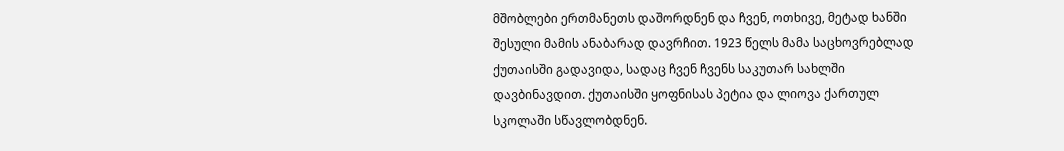მშობლები ერთმანეთს დაშორდნენ და ჩვენ, ოთხივე, მეტად ხანში შესული მამის ანაბარად დავრჩით. 1923 წელს მამა საცხოვრებლად ქუთაისში გადავიდა, სადაც ჩვენ ჩვენს საკუთარ სახლში დავბინავდით. ქუთაისში ყოფნისას პეტია და ლიოვა ქართულ სკოლაში სწავლობდნენ.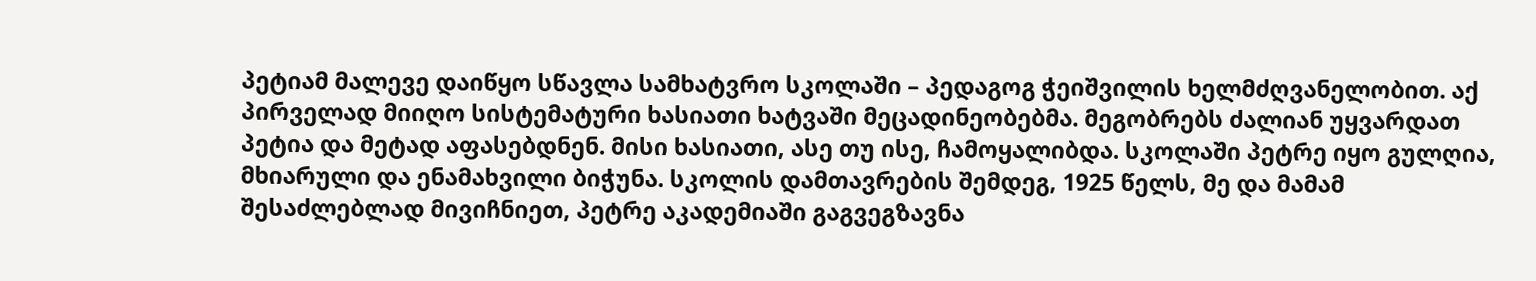პეტიამ მალევე დაიწყო სწავლა სამხატვრო სკოლაში – პედაგოგ ჭეიშვილის ხელმძღვანელობით. აქ პირველად მიიღო სისტემატური ხასიათი ხატვაში მეცადინეობებმა. მეგობრებს ძალიან უყვარდათ პეტია და მეტად აფასებდნენ. მისი ხასიათი, ასე თუ ისე, ჩამოყალიბდა. სკოლაში პეტრე იყო გულღია, მხიარული და ენამახვილი ბიჭუნა. სკოლის დამთავრების შემდეგ, 1925 წელს, მე და მამამ შესაძლებლად მივიჩნიეთ, პეტრე აკადემიაში გაგვეგზავნა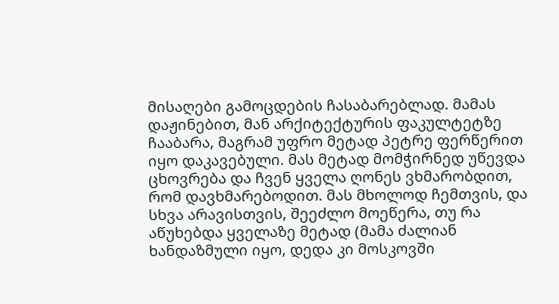მისაღები გამოცდების ჩასაბარებლად. მამას დაჟინებით, მან არქიტექტურის ფაკულტეტზე ჩააბარა, მაგრამ უფრო მეტად პეტრე ფერწერით იყო დაკავებული. მას მეტად მომჭირნედ უწევდა ცხოვრება და ჩვენ ყველა ღონეს ვხმარობდით, რომ დავხმარებოდით. მას მხოლოდ ჩემთვის, და სხვა არავისთვის, შეეძლო მოეწერა, თუ რა აწუხებდა ყველაზე მეტად (მამა ძალიან ხანდაზმული იყო, დედა კი მოსკოვში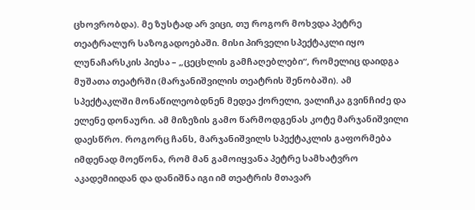ცხოვრობდა). მე ზუსტად არ ვიცი, თუ როგორ მოხვდა პეტრე თეატრალურ საზოგადოებაში. მისი პირველი სპექტაკლი იყო ლუნაჩარსკის პიესა – „ცეცხლის გამჩაღებლები“, რომელიც დაიდგა მუშათა თეატრში (მარჯანიშვილის თეატრის შენობაში). ამ სპექტაკლში მონაწილეობდნენ მედეა ქორელი, ვალიჩკა გვინჩიძე და ელენე დონაური. ამ მიზეზის გამო წარმოდგენას კოტე მარჯანიშვილი დაესწრო. როგორც ჩანს, მარჯანიშვილს სპექტაკლის გაფორმება იმდენად მოეწონა, რომ მან გამოიყვანა პეტრე სამხატვრო აკადემიიდან და დანიშნა იგი იმ თეატრის მთავარ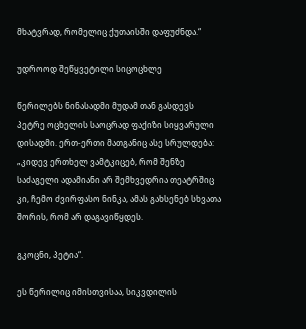მხატვრად, რომელიც ქუთაისში დაფუძნდა.“

უდროოდ შეწყვეტილი სიცოცხლე

წერილებს ნინასადმი მუდამ თან გასდევს პეტრე ოცხელის საოცრად ფაქიზი სიყვარული დისადმი. ერთ-ერთი მათგანიც ასე სრულდება: „კიდევ ერთხელ ვამტკიცებ, რომ შენზე საძაგელი ადამიანი არ შემხვედრია თეატრშიც კი, ჩემო ძვირფასო ნინკა, ამას გახსენებ სხვათა შორის, რომ არ დაგავიწყდეს.

გკოცნი, პეტია“.

ეს წერილიც იმისთვისაა, სიკვდილის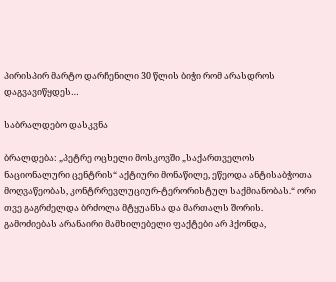პირისპირ მარტო დარჩენილი 30 წლის ბიჭი რომ არასდროს დაგვავიწყდეს…

საბრალდებო დასკვნა

ბრალდება: „პეტრე ოცხელი მოსკოვში „საქართველოს ნაციონალური ცენტრის“ აქტიური მონაწილე, ეწეოდა ანტისაბჭოთა მოღვაწეობას, კონტრრევლუციურ-ტერორისტულ საქმიანობას.“ ორი თვე გაგრძელდა ბრძოლა მტყუანსა და მართალს შორის. გამოძიებას არანაირი მამხილებელი ფაქტები არ ჰქონდა,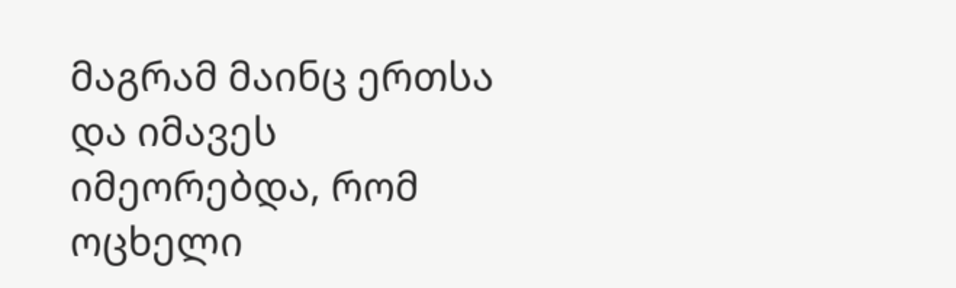მაგრამ მაინც ერთსა და იმავეს იმეორებდა, რომ ოცხელი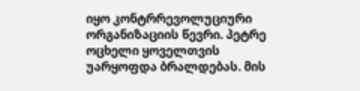იყო კონტრრევოლუციური ორგანიზაციის წევრი. პეტრე ოცხელი ყოველთვის უარყოფდა ბრალდებას. მის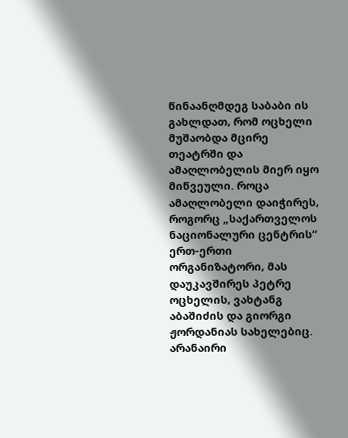წინაანღმდეგ საბაბი ის გახლდათ, რომ ოცხელი მუშაობდა მცირე თეატრში და ამაღლობელის მიერ იყო მიწვეული. როცა ამაღლობელი დაიჭირეს, როგორც „საქართველოს ნაციონალური ცენტრის“ ერთ-ერთი ორგანიზატორი, მას დაუკავშირეს პეტრე ოცხელის, ვახტანგ აბაშიძის და გიორგი ჟორდანიას სახელებიც. არანაირი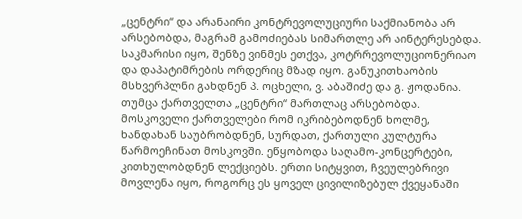„ცენტრი“ და არანაირი კონტრევოლუციური საქმიანობა არ არსებობდა, მაგრამ გამოძიებას სიმართლე არ აინტერესებდა. საკმარისი იყო, შენზე ვინმეს ეთქვა, კოტრრევოლუციონერიაო და დაპატიმრების ორდერიც მზად იყო. განუკითხაობის მსხვერპლნი გახდნენ პ. ოცხელი, ვ. აბაშიძე და გ. ჟოდანია. თუმცა ქართველთა „ცენტრი“ მართლაც არსებობდა. მოსკოველი ქართველები რომ იკრიბებოდნენ ხოლმე, ხანდახან საუბრობდნენ, სურდათ, ქართული კულტურა წარმოეჩინათ მოსკოვში. ეწყობოდა საღამო-კონცერტები, კითხულობდნენ ლექციებს. ერთი სიტყვით, ჩვეულებრივი მოვლენა იყო, როგორც ეს ყოველ ცივილიზებულ ქვეყანაში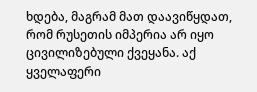ხდება, მაგრამ მათ დაავიწყდათ, რომ რუსეთის იმპერია არ იყო ცივილიზებული ქვეყანა. აქ ყველაფერი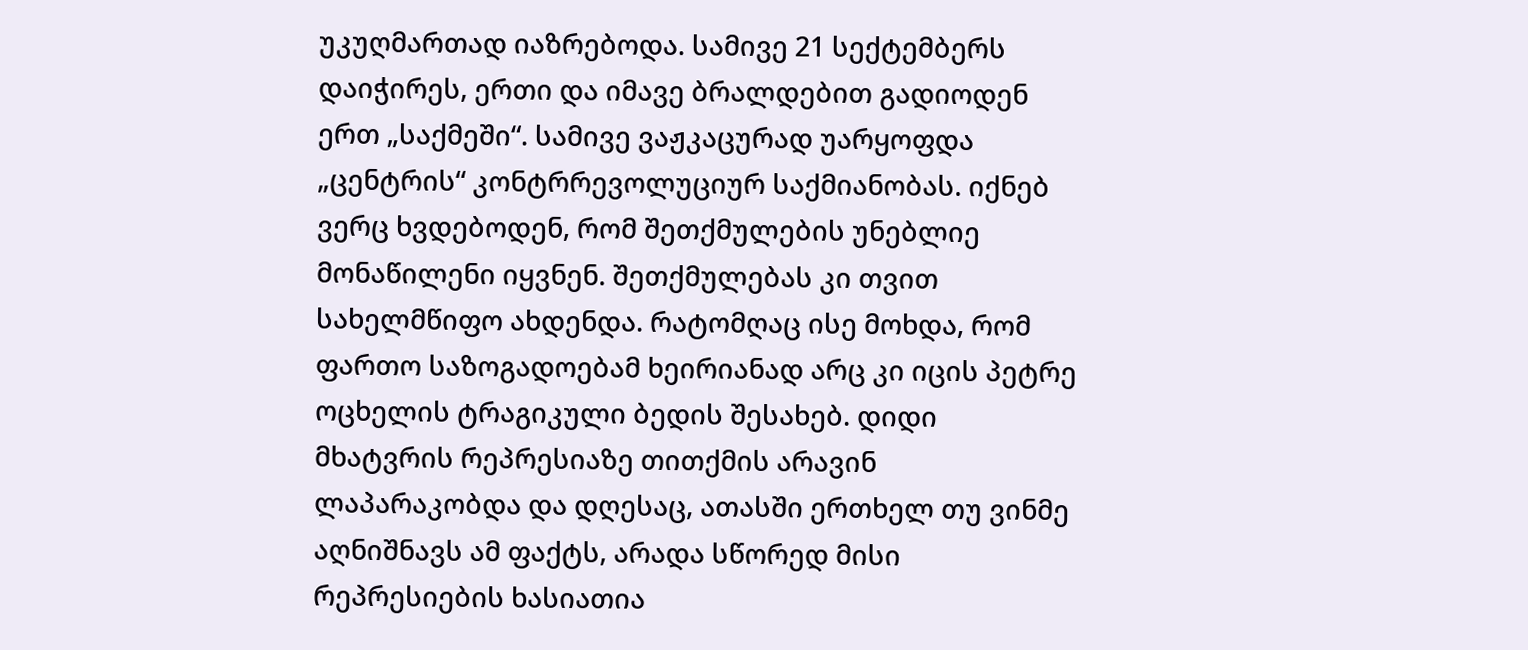უკუღმართად იაზრებოდა. სამივე 21 სექტემბერს დაიჭირეს, ერთი და იმავე ბრალდებით გადიოდენ ერთ „საქმეში“. სამივე ვაჟკაცურად უარყოფდა „ცენტრის“ კონტრრევოლუციურ საქმიანობას. იქნებ ვერც ხვდებოდენ, რომ შეთქმულების უნებლიე მონაწილენი იყვნენ. შეთქმულებას კი თვით სახელმწიფო ახდენდა. რატომღაც ისე მოხდა, რომ ფართო საზოგადოებამ ხეირიანად არც კი იცის პეტრე ოცხელის ტრაგიკული ბედის შესახებ. დიდი მხატვრის რეპრესიაზე თითქმის არავინ ლაპარაკობდა და დღესაც, ათასში ერთხელ თუ ვინმე აღნიშნავს ამ ფაქტს, არადა სწორედ მისი რეპრესიების ხასიათია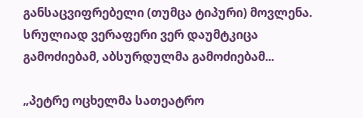განსაცვიფრებელი (თუმცა ტიპური) მოვლენა. სრულიად ვერაფერი ვერ დაუმტკიცა გამოძიებამ, აბსურდულმა გამოძიებამ...

„პეტრე ოცხელმა სათეატრო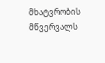მხატვრობის მწვერვალს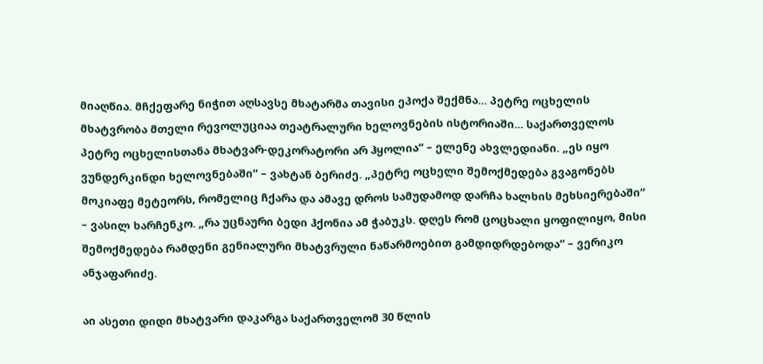მიაღწია. მჩქეფარე ნიჭით აღსავსე მხატარმა თავისი ეპოქა შექმნა... პეტრე ოცხელის მხატვრობა მთელი რევოლუციაა თეატრალური ხელოვნების ისტორიაში... საქართველოს პეტრე ოცხელისთანა მხატვარ-დეკორატორი არ ჰყოლია“ – ელენე ახვლედიანი. „ეს იყო ვუნდერკინდი ხელოვნებაში“ – ვახტან ბერიძე. „პეტრე ოცხელი შემოქმედება გვაგონებს მოკიაფე მეტეორს, რომელიც ჩქარა და ამავე დროს სამუდამოდ დარჩა ხალხის მეხსიერებაში“ – ვასილ ხარჩენკო. „რა უცნაური ბედი ჰქონია ამ ჭაბუკს. დღეს რომ ცოცხალი ყოფილიყო, მისი შემოქმედება რამდენი გენიალური მხატვრული ნაწარმოებით გამდიდრდებოდა“ – ვერიკო ანჯაფარიძე.

აი ასეთი დიდი მხატვარი დაკარგა საქართველომ 30 წლის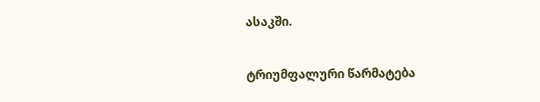ასაკში.

ტრიუმფალური წარმატება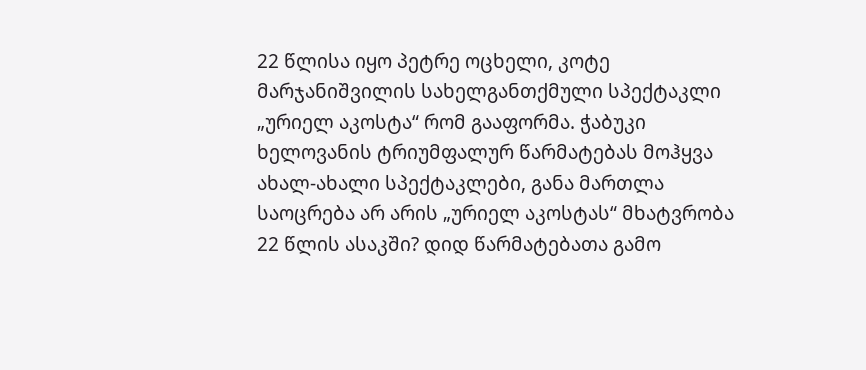22 წლისა იყო პეტრე ოცხელი, კოტე მარჯანიშვილის სახელგანთქმული სპექტაკლი „ურიელ აკოსტა“ რომ გააფორმა. ჭაბუკი ხელოვანის ტრიუმფალურ წარმატებას მოჰყვა ახალ-ახალი სპექტაკლები, განა მართლა საოცრება არ არის „ურიელ აკოსტას“ მხატვრობა 22 წლის ასაკში? დიდ წარმატებათა გამო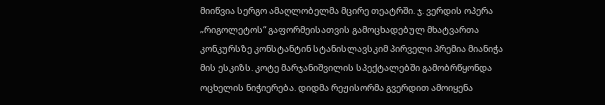მიიწვია სერგო ამაღლობელმა მცირე თეატრში. ჯ. ვერდის ოპერა „რიგოლეტოს“ გაფორმეისათვის გამოცხადებულ მხატვართა კონკურსზე კონსტანტინ სტანისლავსკიმ პირველი პრემია მიანიჭა მის ესკიზს. კოტე მარჯანიშვილის სპექტალებში გამობრწყონდა ოცხელის ნიჭიერება. დიდმა რეჟისორმა გვერდით ამოიყენა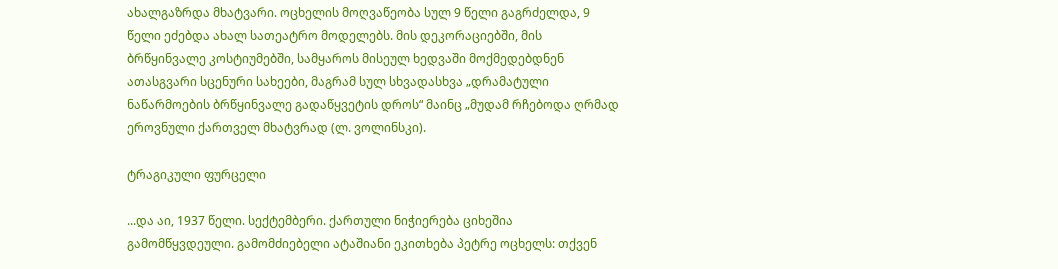ახალგაზრდა მხატვარი. ოცხელის მოღვაწეობა სულ 9 წელი გაგრძელდა, 9 წელი ეძებდა ახალ სათეატრო მოდელებს. მის დეკორაციებში, მის ბრწყინვალე კოსტიუმებში, სამყაროს მისეულ ხედვაში მოქმედებდნენ ათასგვარი სცენური სახეები, მაგრამ სულ სხვადასხვა „დრამატული ნაწარმოების ბრწყინვალე გადაწყვეტის დროს“ მაინც „მუდამ რჩებოდა ღრმად ეროვნული ქართველ მხატვრად (ლ. ვოლინსკი).

ტრაგიკული ფურცელი

...და აი, 1937 წელი. სექტემბერი. ქართული ნიჭიერება ციხეშია გამომწყვდეული. გამომძიებელი ატაშიანი ეკითხება პეტრე ოცხელს: თქვენ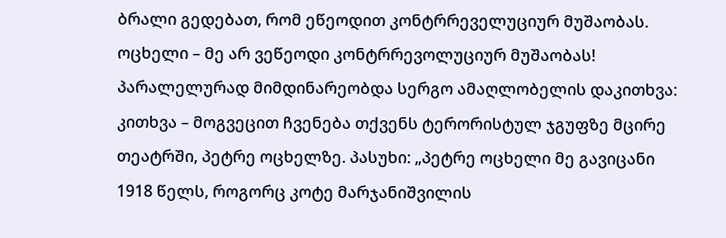ბრალი გედებათ, რომ ეწეოდით კონტრრეველუციურ მუშაობას. ოცხელი – მე არ ვეწეოდი კონტრრევოლუციურ მუშაობას! პარალელურად მიმდინარეობდა სერგო ამაღლობელის დაკითხვა: კითხვა – მოგვეცით ჩვენება თქვენს ტერორისტულ ჯგუფზე მცირე თეატრში, პეტრე ოცხელზე. პასუხი: „პეტრე ოცხელი მე გავიცანი 1918 წელს, როგორც კოტე მარჯანიშვილის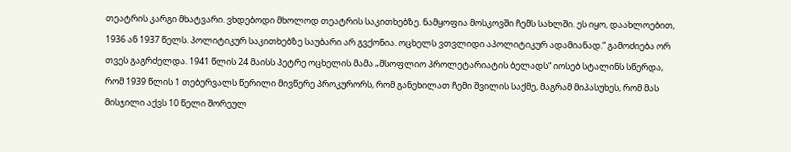თეატრის კარგი მხატვარი. ვხდებოდი მხოლოდ თეატრის საკითხებზე. ნამყოფია მოსკოვში ჩემს სახლში. ეს იყო, დაახლოებით, 1936 ან 1937 წელს. პოლიტიკურ საკითხებზე საუბარი არ გვქონია. ოცხელს ვთვლიდი აპოლიტიკურ ადამიანად.“ გამოძიება ორ თვეს გაგრძელდა. 1941 წლის 24 მაისს პეტრე ოცხელის მამა „მსოფლიო პროლეტარიატის ბელადს“ იოსებ სტალინს სწერდა, რომ 1939 წლის 1 თებერვალს წერილი მივწერე პროკურორს, რომ განეხილათ ჩემი შვილის საქმე, მაგრამ მიპასუხეს, რომ მას მისჯილი აქვს 10 წელი შორეულ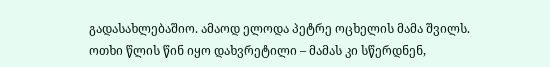გადასახლებაშიო. ამაოდ ელოდა პეტრე ოცხელის მამა შვილს. ოთხი წლის წინ იყო დახვრეტილი – მამას კი სწერდნენ,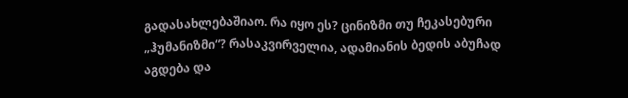გადასახლებაშიაო. რა იყო ეს? ცინიზმი თუ ჩეკასებური „ჰუმანიზმი“? რასაკვირველია, ადამიანის ბედის აბუჩად აგდება და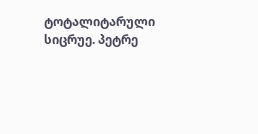ტოტალიტარული სიცრუე. პეტრე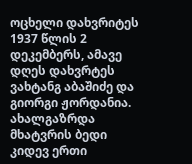ოცხელი დახვრიტეს 1937 წლის 2 დეკემბერს, ამავე დღეს დახვრტეს ვახტანგ აბაშიძე და გიორგი ჟორდანია. ახალგაზრდა მხატვრის ბედი კიდევ ერთი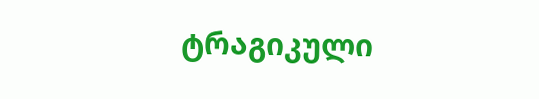ტრაგიკული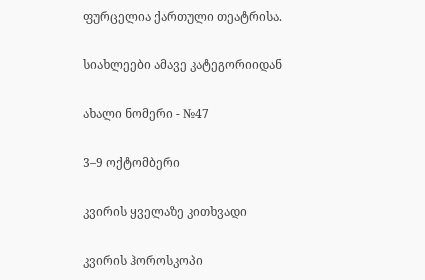ფურცელია ქართული თეატრისა.

სიახლეები ამავე კატეგორიიდან

ახალი ნომერი - №47

3–9 ოქტომბერი

კვირის ყველაზე კითხვადი

კვირის ჰოროსკოპი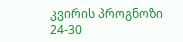კვირის პროგნოზი  24-30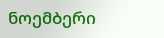ნოემბერი